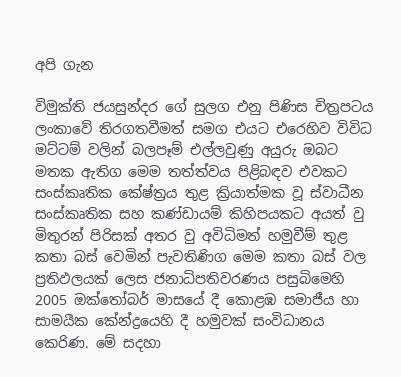අපි ගැන

විමුක්ති ජයසුන්දර ගේ සුලග එනු පිණිස චිත්‍රපටය ලංකාවේ තිරගතවීමත් සමග එයට එරෙහිව විවිධ මට්ටම් වලින් බලපෑම් එල්ලවුණු අයුරු ඔබට මතක ඇතිග මෙම තත්ත්වය පිළිබඳව එවකට සංස්කෘතික කේෂ්ත්‍රය තුළ ක්‍රියාත්මක වූ ස්වාධීන සංස්කෘතික සහ කණ්ඩායම් කිහිපයකට අයත් වු මිතුරන් පිරිසක් අතර වු අවිධිමත් හමුවීම් තුළ කතා බස් වෙමින් පැවතිණිග මෙම කතා බස් වල ප්‍රතිඵලයක් ලෙස ජනාධිපතිවරණය පසුබිමෙහි 2005 ඔක්තෝබර් මාසයේ දී කොළඹ සමාජීය හා සාමයීක කේන්ද්‍රයෙහි දී හමුවක් සංවිධානය කෙරිණ. මේ සදහා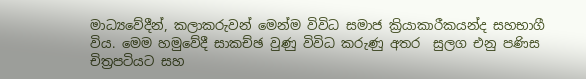මාධ්‍යවේදීන්, කලාකරුවන් මෙන්ම විවිධ සමාජ ක්‍රියාකාරීකයන්ද සහභාගී විය. මෙම හමුවේදී සාකච්ඡ වුණු විවිධ කරුණු අතර  සුලග එනු පණිස චිත්‍රපටියට සහ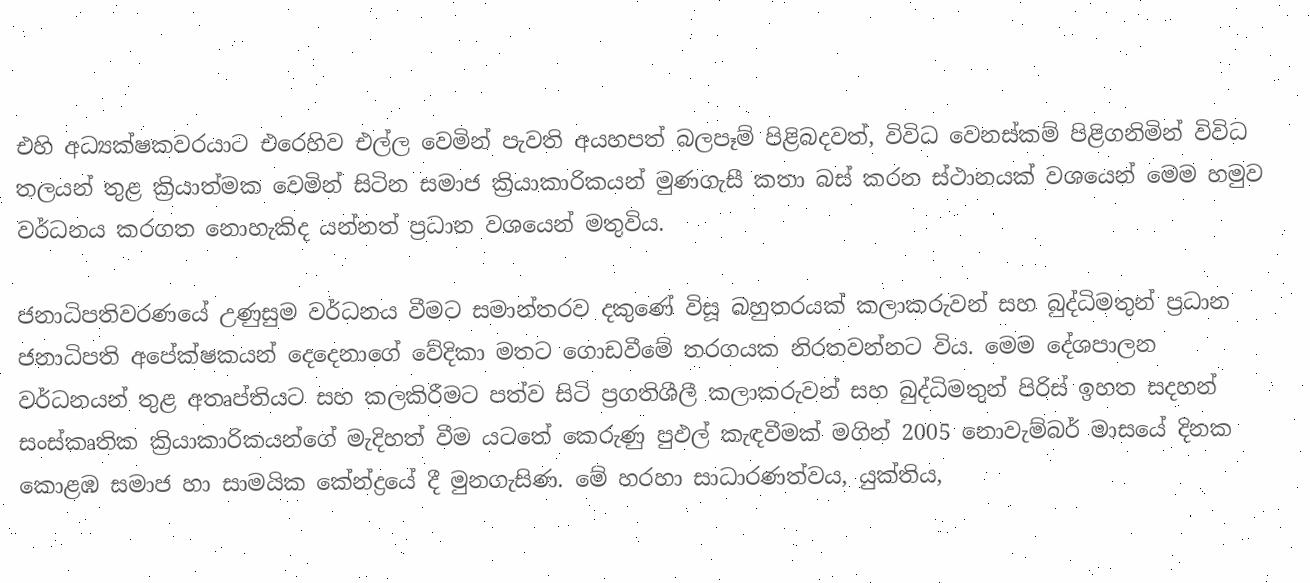එහි අධ්‍යක්ෂකවරයාට එරෙහිව එල්ල වෙමින් පැවති අයහපත් බලපෑම් පිළිබදවත්, විවිධ වෙනස්කම් පිළිගනිමින් විවිධ තලයන් තුළ ක්‍රියාත්මක වෙමින් සිටින සමාජ ක්‍රියාකාරිකයන් මුණගැසී කතා බස් කරන ස්ථානයක් වශයෙන් මෙම හමුව වර්ධනය කරගත නොහැකිද යන්නත් ප්‍රධාන වශයෙන් මතුවිය.

ජනාධිපතිවරණයේ උණුසුම වර්ධනය වීමට සමාන්තරව දකුණේ විසූ බහුතරයක් කලාකරුවන් සහ බුද්ධිමතුන් ප්‍රධාන ජනාධිපති අපේක්ෂකයන් දෙදෙනාගේ වේදිකා මතට ගොඩවීමේ තරගයක නිරතවන්නට විය. මෙම දේශපාලන වර්ධනයන් තුළ අතෘප්තියට සහ කලකිරීමට පත්ව සිටි ප්‍රගතිශීලී කලාකරුවන් සහ බුද්ධිමතුන් පිරිස් ඉහත සදහන් සංස්කෘතික ක්‍රියාකාරිකයන්ගේ මැදිහත් වීම යටතේ කෙරුණු පුඵල් කැඳවීමක් මගින් 2005 නොවැම්බර් මාසයේ දිනක කොළඹ සමාජ හා සාමයික කේන්ද්‍රයේ දී මුනගැසිණ. මේ හරහා සාධාරණත්වය, යුක්තිය,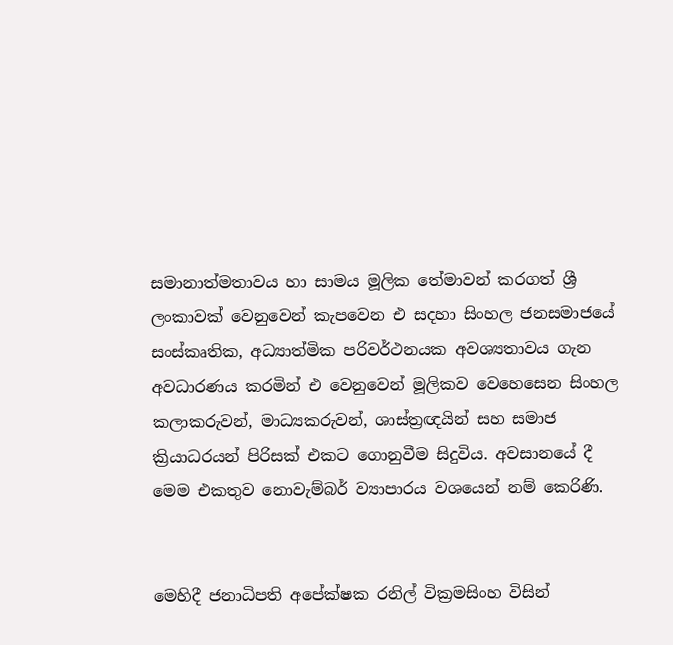සමානාත්මතාවය හා සාමය මූලික තේමාවන් කරගත් ශ්‍රී ලංකාවක් වෙනුවෙන් කැපවෙන එ සදහා සිංහල ජනසමාජයේ සංස්කෘතික, අධ්‍යාත්මික පරිවර්ථනයක අවශ්‍යතාවය ගැන අවධාරණය කරමින් එ වෙනුවෙන් මූලිකව වෙහෙසෙන සිංහල කලාකරුවන්, මාධ්‍යකරුවන්, ශාස්ත්‍රඥයින් සහ සමාජ ක්‍රියාධරයන් පිරිසක් එකට ගොනුවීම සිදුවිය. අවසානයේ දී මෙම එකතුව නොවැම්බර් ව්‍යාපාරය වශයෙන් නම් කෙරිණි.


මෙහිදී ජනාධිපති අපේක්ෂක රනිල් වික්‍රමසිංහ විසින්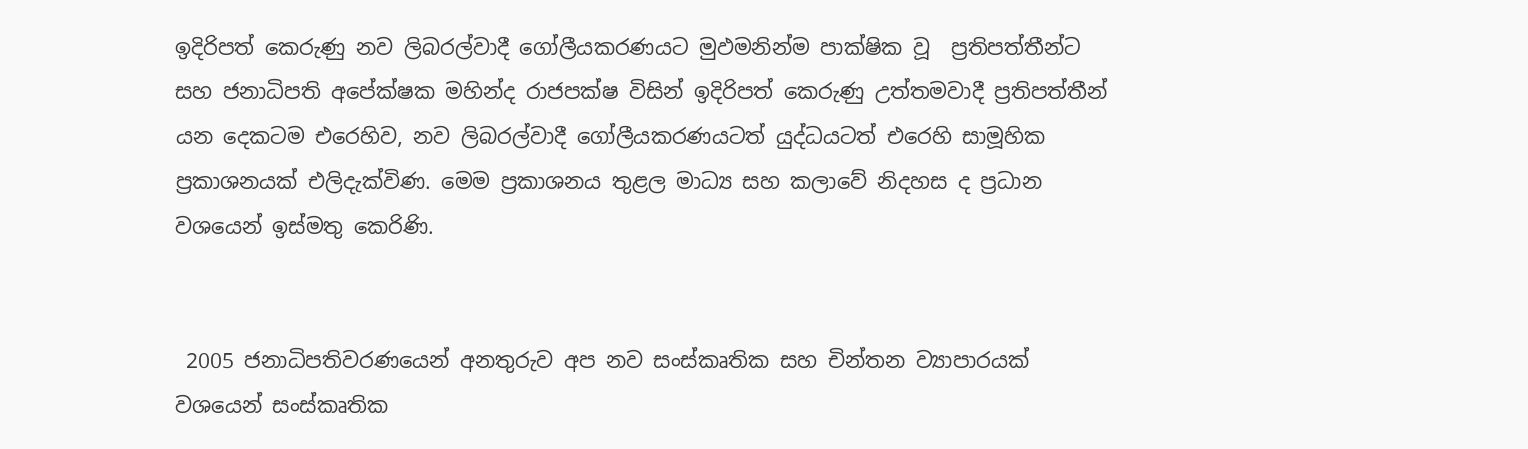ඉදිරිපත් කෙරුණු නව ලිබරල්වාදී ගෝලීයකරණයට මුඵමනින්ම පාක්ෂික වූ  ප්‍රතිපත්තීන්ට සහ ජනාධිපති අපේක්ෂක මහින්ද රාජපක්ෂ විසින් ඉදිරිපත් කෙරුණු උත්තමවාදී ප්‍රතිපත්තීන් යන දෙකටම එරෙහිව, නව ලිබරල්වාදී ගෝලීයකරණයටත් යුද්ධයටත් එරෙහි සාමූහික ප්‍රකාශනයක් එලිදැක්විණ. මෙම ප්‍රකාශනය තුළල මාධ්‍ය සහ කලාවේ නිදහස ද ප්‍රධාන වශයෙන් ඉස්මතු කෙරිණි.


 2005 ජනාධිපතිවරණයෙන් අනතුරුව අප නව සංස්කෘතික සහ චින්තන ව්‍යාපාරයක් වශයෙන් සංස්කෘතික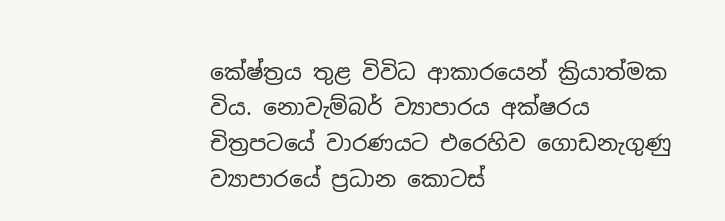කේෂ්ත්‍රය තුළ විවිධ ආකාරයෙන් ක්‍රියාත්මක විය. නොවැම්බර් ව්‍යාපාරය අක්ෂරය චිත්‍රපටයේ වාරණයට එරෙහිව ගොඩනැගුණු ව්‍යාපාරයේ ප්‍රධාන කොටස්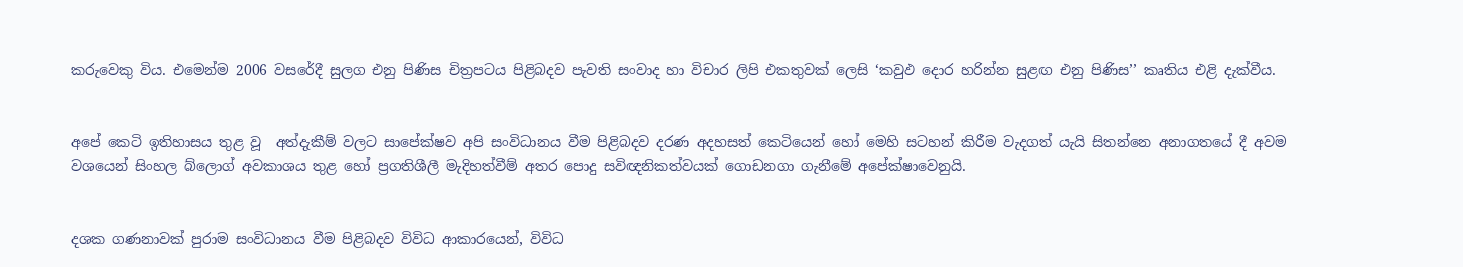කරුවෙකු විය. එමෙන්ම 2006 වසරේදී සුලග එනු පිණිස චිත්‍රපටය පිළිබදව පැවති සංවාද හා විචාර ලිපි එකතුවක් ලෙසි ‘කවුඵ දොර හරින්න සුළඟ එනු පිණිස’’ කෘතිය එළි දැක්වීය.


අපේ කෙටි ඉතිහාසය තුළ වූ  අත්දැකීම් වලට සාපේක්ෂව අපි සංවිධානය වීම පිළිබදව දරණ අදහසත් කෙටියෙන් හෝ මෙහි සටහන් කිරීම වැදගත් යැයි සිතන්නෙ අනාගතයේ දී අවම වශයෙන් සිංහල බ්ලොග් අවකාශය තුළ හෝ ප්‍රගතිශීලී මැදිහත්වීම් අතර පොදු සවිඥනිකත්වයක් ගොඩනගා ගැනීමේ අපේක්ෂාවෙනුයි.


දශක ගණනාවක් පුරාම සංවිධානය වීම පිළිබදව විවිධ ආකාරයෙන්, විවිධ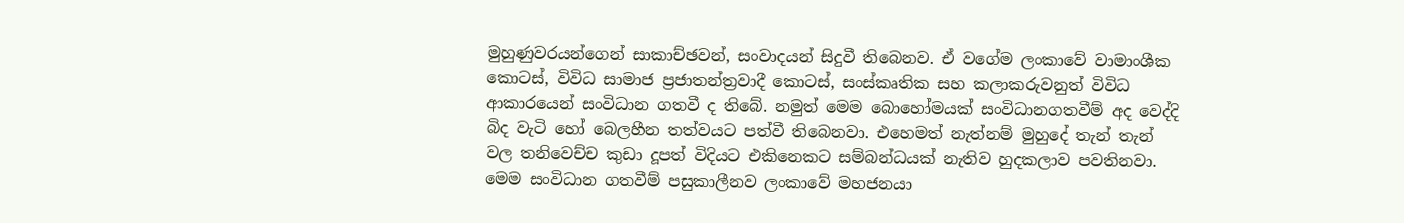මුහුණුවරයන්ගෙන් සාකාච්ඡවන්, සංවාදයන් සිදුවී තිබෙනව. ඒ වගේම ලංකාවේ වාමාංශීක කොටස්, විවිධ සාමාජ ප්‍රජාතන්ත්‍රවාදී කොටස්, සංස්කෘතික සහ කලාකරුවනුත් විවිධ ආකාරයෙන් සංවිධාන ගතවී ද තිබේ. නමුත් මෙම බොහෝමයක් සංවිධානගතවීම් අද වෙද්දි බිද වැටි හෝ බෙලහීන තත්වයට පත්වී තිබෙනවා. එහෙමත් නැත්නම් මුහුදේ තැන් තැන් වල තනිවෙච්ච කුඩා දූපත් විදියට එකිනෙකට සම්බන්ධයක් නැතිව හුදකලාව පවතිනවා. මෙම සංවිධාන ගතවීම් පසුකාලීනව ලංකාවේ මහජනයා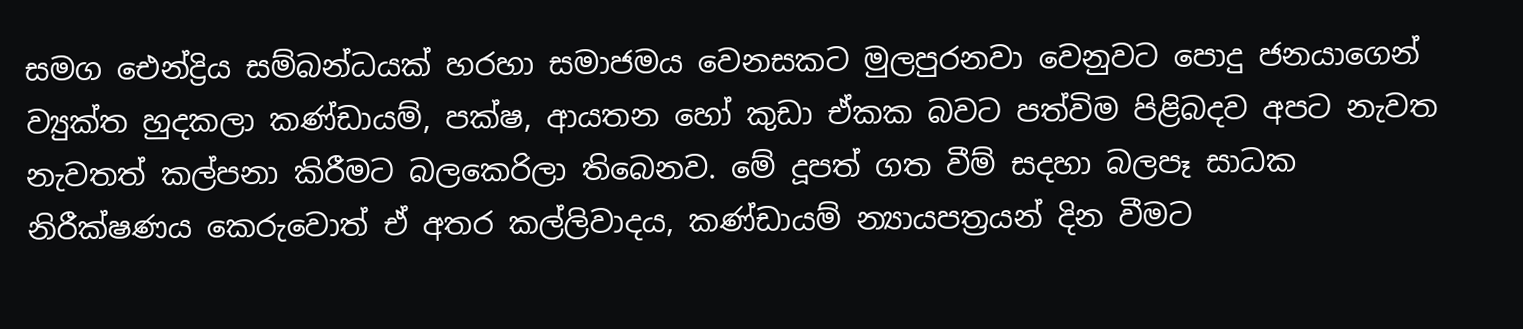සමග ඓන්ද්‍රිය සම්බන්ධයක් හරහා සමාජමය වෙනසකට මුලපුරනවා වෙනුවට පොදු ජනයාගෙන් ව්‍යුක්ත හුදකලා කණ්ඩායම්, පක්ෂ, ආයතන හෝ කුඩා ඒකක බවට පත්විම පිළිබදව අපට නැවත නැවතත් කල්පනා කිරීමට බලකෙරිලා තිබෙනව. මේ දූපත් ගත වීම් සදහා බලපෑ සාධක නිරීක්ෂණය කෙරුවොත් ඒ අතර කල්ලිවාදය, කණ්ඩායම් න්‍යායපත්‍රයන් දින වීමට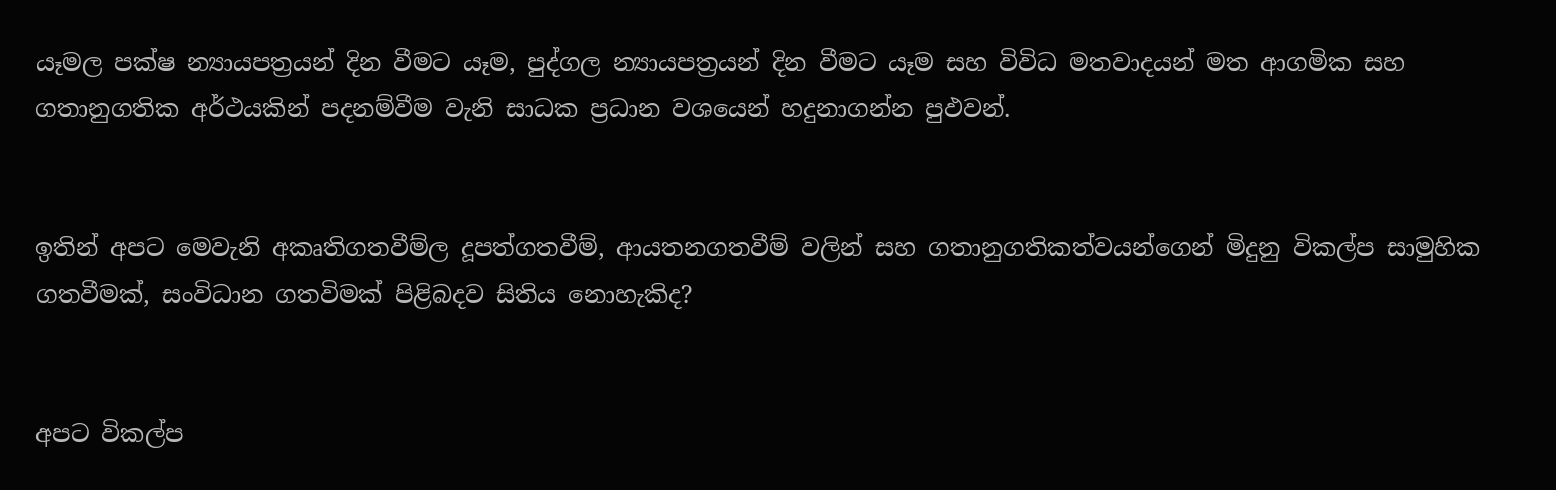යෑමල පක්ෂ න්‍යායපත්‍රයන් දින වීමට යෑම, පුද්ගල න්‍යායපත්‍රයන් දින වීමට යෑම සහ විවිධ මතවාදයන් මත ආගමික සහ ගතානුගතික අර්ථයකින් පදනම්වීම වැනි සාධක ප්‍රධාන වශයෙන් හදුනාගන්න පුඵවන්.


ඉතින් අපට මෙවැනි අකෘතිගතවීම්ල දූපත්ගතවීම්, ආයතනගතවීම් වලින් සහ ගතානුගතිකත්වයන්ගෙන් මිදුනු විකල්ප සාමුහික ගතවීමක්, සංවිධාන ගතවිමක් පිළිබදව සිතිය නොහැකිද?


අපට විකල්ප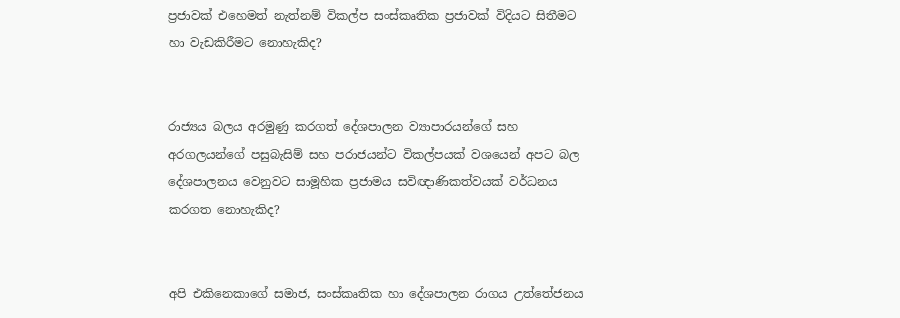ප්‍රජාවක් එහෙමත් නැත්නම් විකල්ප සංස්කෘතික ප්‍රජාවක් විදියට සිතීමට හා වැඩකිරීමට නොහැකිද?


රාජ්‍යය බලය අරමුණු කරගත් දේශපාලන ව්‍යාපාරයන්ගේ සහ අරගලයන්ගේ පසුබැසිම් සහ පරාජයන්ට විකල්පයක් වශයෙන් අපට බල දේශපාලනය වෙනුවට සාමූහික ප්‍රජාමය සවිඥාණිකත්වයක් වර්ධනය කරගත නොහැකිද?


අපි එකිනෙකාගේ සමාජ, සංස්කෘතික හා දේශපාලන රාගය උත්තේජනය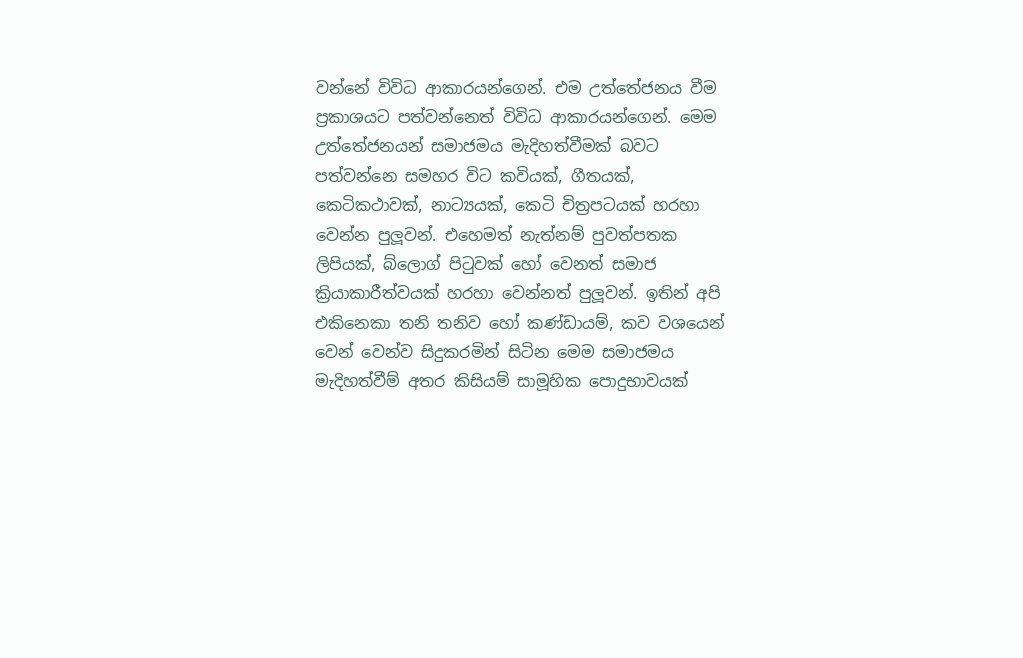වන්නේ විවිධ ආකාරයන්ගෙන්. එම උත්තේජනය වීම ප්‍රකාශයට පත්වන්නෙත් විවිධ ආකාරයන්ගෙන්. මෙම උත්තේජනයන් සමාජමය මැදිහත්වීමක් බවට පත්වන්නෙ සමහර විට කවියක්, ගීතයක්, කෙටිකථාවක්, නාට්‍යයක්, කෙටි චිත්‍රපටයක් හරහා වෙන්න පුලූවන්. එහෙමත් නැත්නම් පුවත්පතක ලිපියක්, බ්ලොග් පිටුවක් හෝ වෙනත් සමාජ ක්‍රියාකාරීත්වයක් හරහා වෙන්නත් පුලූවන්. ඉතින් අපි එකිනෙකා තනි තනිව හෝ කණ්ඩායම්, කව වශයෙන් වෙන් වෙන්ව සිදුකරමින් සිටින මෙම සමාජමය මැදිහත්වීම් අතර කිසියම් සාමූහික පොදුභාවයක්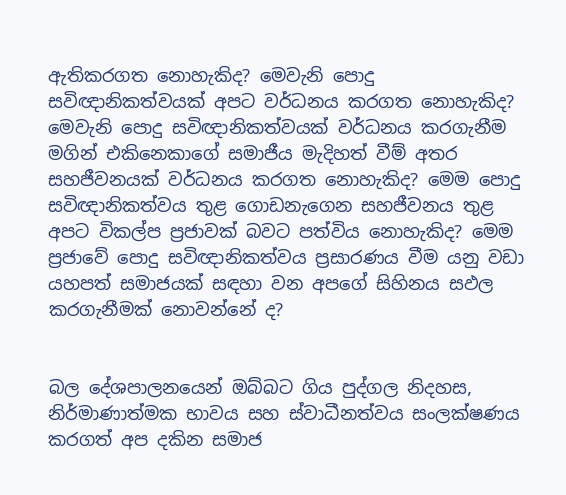ඇතිකරගත නොහැකිද? මෙවැනි පොදු සවිඥානිකත්වයක් අපට වර්ධනය කරගත නොහැකිද? මෙවැනි පොදු සවිඥානිකත්වයක් වර්ධනය කරගැනීම මගින් එකිනෙකාගේ සමාජීය මැදිහත් වීම් අතර සහජීවනයක් වර්ධනය කරගත නොහැකිද? මෙම පොදු සවිඥානිකත්වය තුළ ගොඩනැගෙන සහජීවනය තුළ අපට විකල්ප ප්‍රජාවක් බවට පත්විය නොහැකිද? මෙම ප්‍රජාවේ පොදු සවිඥානිකත්වය ප්‍රසාරණය වීම යනු වඩා යහපත් සමාජයක් සඳහා වන අපගේ සිහිනය සඵල කරගැනීමක් නොවන්නේ ද?


බල දේශපාලනයෙන් ඔබ්බට ගිය පුද්ගල නිදහස, නිර්මාණාත්මක භාවය සහ ස්වාධීනත්වය සංලක්ෂණය කරගත් අප දකින සමාජ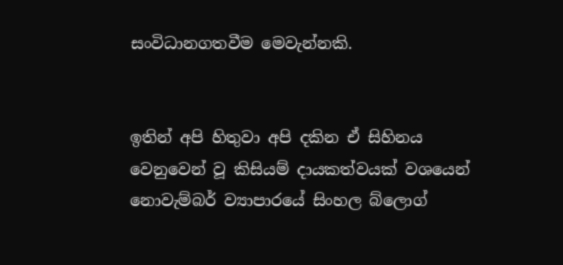සංවිධානගතවීම මෙවැන්නකි.


ඉතින් අපි හිතුවා අපි දකින ඒ සිහිනය වෙනුවෙන් වූ කිසියම් දායකත්වයක් වශයෙන් නොවැම්බර් ව්‍යාපාරයේ සිංහල බ්ලොග්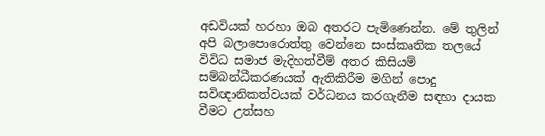අඩවියක් හරහා ඔබ අතරට පැමිණෙන්න. මේ තුලින් අපි බලාපොරොත්තු වෙන්නෙ සංස්කෘතික තලයේ විවිධ සමාජ මැදිහත්වීම් අතර කිසියම් සම්බන්ධීකරණයක් ඇතිකිරීම මගින් පොදු සවිඥානිකත්වයක් වර්ධනය කරගැනීම සඳහා දායක වීමට උත්සහ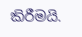කිරීමයි.